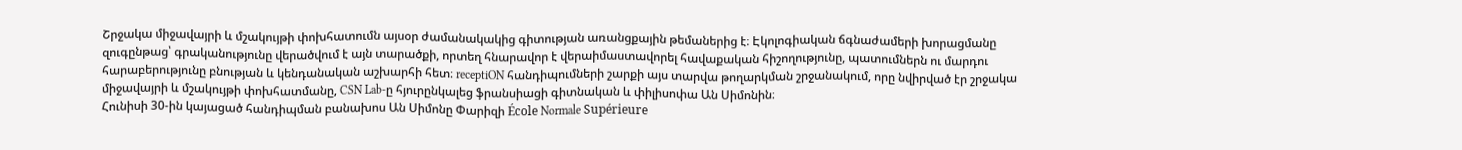Շրջակա միջավայրի և մշակույթի փոխհատումն այսօր ժամանակակից գիտության առանցքային թեմաներից է։ Էկոլոգիական ճգնաժամերի խորացմանը զուգընթաց՝ գրականությունը վերածվում է այն տարածքի, որտեղ հնարավոր է վերաիմաստավորել հավաքական հիշողությունը, պատումներն ու մարդու հարաբերությունը բնության և կենդանական աշխարհի հետ։ receptiON հանդիպումների շարքի այս տարվա թողարկման շրջանակում, որը նվիրված էր շրջակա միջավայրի և մշակույթի փոխհատմանը, CSN Lab-ը հյուրընկալեց ֆրանսիացի գիտնական և փիլիսոփա Ան Սիմոնին։
Հունիսի 30-ին կայացած հանդիպման բանախոս Ան Սիմոնը Փարիզի École Normale Supérieure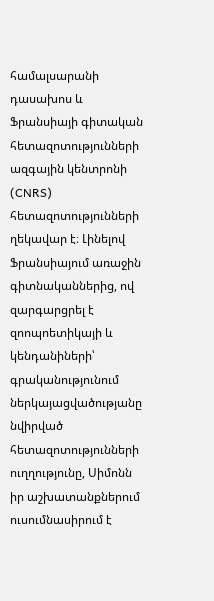համալսարանի դասախոս և Ֆրանսիայի գիտական հետազոտությունների ազգային կենտրոնի (CNRS) հետազոտությունների ղեկավար է։ Լինելով Ֆրանսիայում առաջին գիտնականներից, ով զարգարցրել է զոոպոետիկայի և կենդանիների՝ գրականությունում ներկայացվածությանը նվիրված հետազոտությունների ուղղությունը, Սիմոնն իր աշխատանքներում ուսումնասիրում է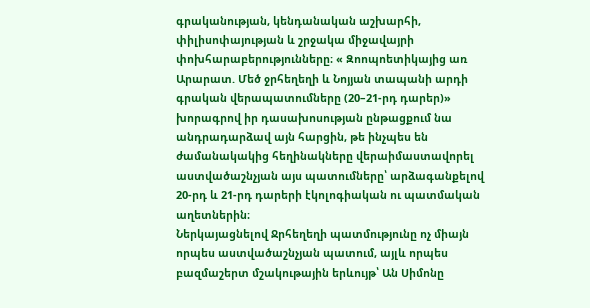գրականության, կենդանական աշխարհի, փիլիսոփայության և շրջակա միջավայրի փոխհարաբերությունները։ « Զոոպոետիկայից առ Արարատ. Մեծ ջրհեղեղի և Նոյյան տապանի արդի գրական վերապատումները (20–21-րդ դարեր)» խորագրով իր դասախոսության ընթացքում նա անդրադարձավ այն հարցին, թե ինչպես են ժամանակակից հեղինակները վերաիմաստավորել աստվածաշնչյան այս պատումները՝ արձագանքելով 20-րդ և 21-րդ դարերի էկոլոգիական ու պատմական աղետներին։
Ներկայացնելով Ջրհեղեղի պատմությունը ոչ միայն որպես աստվածաշնչյան պատում, այլև որպես բազմաշերտ մշակութային երևույթ՝ Ան Սիմոնը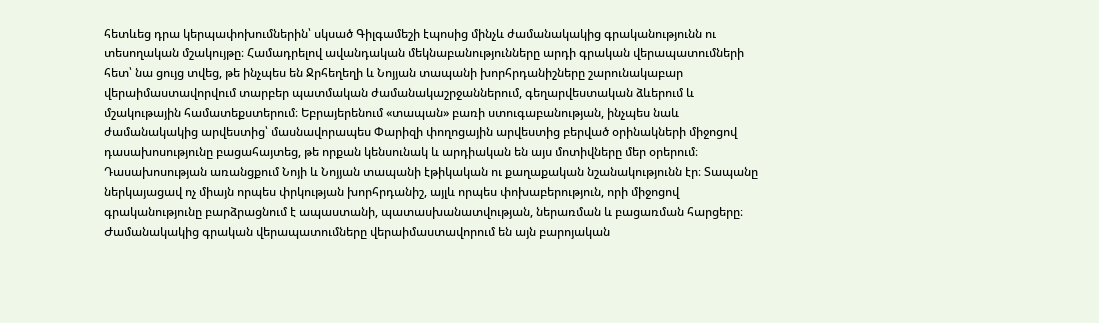հետևեց դրա կերպափոխումներին՝ սկսած Գիլգամեշի էպոսից մինչև ժամանակակից գրականությունն ու տեսողական մշակույթը։ Համադրելով ավանդական մեկնաբանությունները արդի գրական վերապատումների հետ՝ նա ցույց տվեց, թե ինչպես են Ջրհեղեղի և Նոյյան տապանի խորհրդանիշները շարունակաբար վերաիմաստավորվում տարբեր պատմական ժամանակաշրջաններում, գեղարվեստական ձևերում և մշակութային համատեքստերում։ Եբրայերենում «տապան» բառի ստուգաբանության, ինչպես նաև ժամանակակից արվեստից՝ մասնավորապես Փարիզի փողոցային արվեստից բերված օրինակների միջոցով դասախոսությունը բացահայտեց, թե որքան կենսունակ և արդիական են այս մոտիվները մեր օրերում։
Դասախոսության առանցքում Նոյի և Նոյյան տապանի էթիկական ու քաղաքական նշանակությունն էր։ Տապանը ներկայացավ ոչ միայն որպես փրկության խորհրդանիշ, այլև որպես փոխաբերություն, որի միջոցով գրականությունը բարձրացնում է ապաստանի, պատասխանատվության, ներառման և բացառման հարցերը։ Ժամանակակից գրական վերապատումները վերաիմաստավորում են այն բարոյական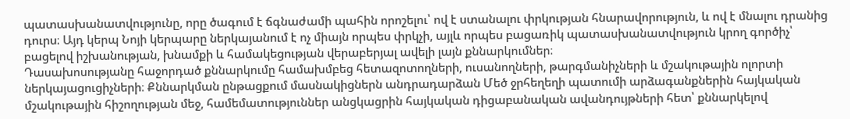պատասխանատվությունը, որը ծագում է ճգնաժամի պահին որոշելու՝ ով է ստանալու փրկության հնարավորություն, և ով է մնալու դրանից դուրս։ Այդ կերպ Նոյի կերպարը ներկայանում է ոչ միայն որպես փրկչի, այլև որպես բացառիկ պատասխանատվություն կրող գործիչ՝ բացելով իշխանության, խնամքի և համակեցության վերաբերյալ ավելի լայն քննարկումներ։
Դասախոսությանը հաջորդած քննարկումը համախմբեց հետազոտողների, ուսանողների, թարգմանիչների և մշակութային ոլորտի ներկայացուցիչների։ Քննարկման ընթացքում մասնակիցներն անդրադարձան Մեծ ջրհեղեղի պատումի արձագանքներին հայկական մշակութային հիշողության մեջ, համեմատություններ անցկացրին հայկական դիցաբանական ավանդույթների հետ՝ քննարկելով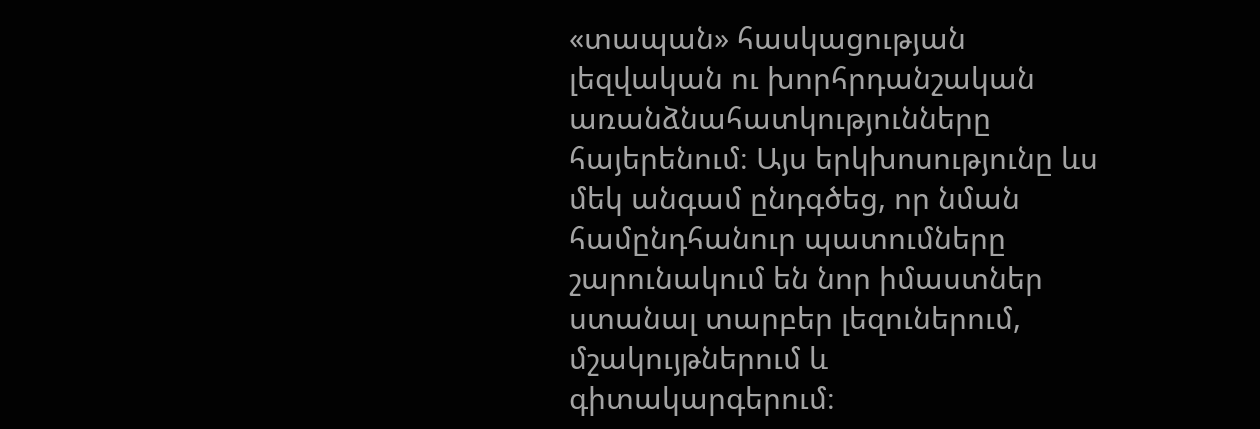«տապան» հասկացության լեզվական ու խորհրդանշական առանձնահատկությունները հայերենում։ Այս երկխոսությունը ևս մեկ անգամ ընդգծեց, որ նման համընդհանուր պատումները շարունակում են նոր իմաստներ ստանալ տարբեր լեզուներում, մշակույթներում և գիտակարգերում։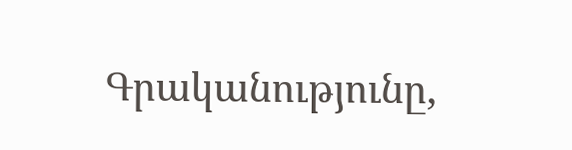Գրականությունը,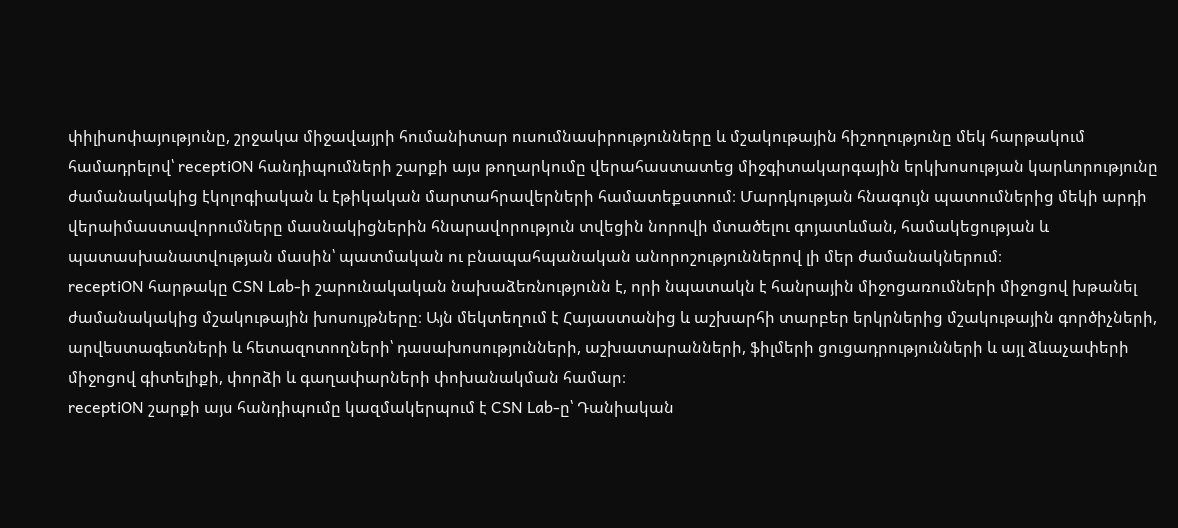փիլիսոփայությունը, շրջակա միջավայրի հումանիտար ուսումնասիրությունները և մշակութային հիշողությունը մեկ հարթակում համադրելով՝ receptiON հանդիպումների շարքի այս թողարկումը վերահաստատեց միջգիտակարգային երկխոսության կարևորությունը ժամանակակից էկոլոգիական և էթիկական մարտահրավերների համատեքստում։ Մարդկության հնագույն պատումներից մեկի արդի վերաիմաստավորումները մասնակիցներին հնարավորություն տվեցին նորովի մտածելու գոյատևման, համակեցության և պատասխանատվության մասին՝ պատմական ու բնապահպանական անորոշություններով լի մեր ժամանակներում։
receptiON հարթակը CSN Lab-ի շարունակական նախաձեռնությունն է, որի նպատակն է հանրային միջոցառումների միջոցով խթանել ժամանակակից մշակութային խոսույթները։ Այն մեկտեղում է Հայաստանից և աշխարհի տարբեր երկրներից մշակութային գործիչների, արվեստագետների և հետազոտողների՝ դասախոսությունների, աշխատարանների, ֆիլմերի ցուցադրությունների և այլ ձևաչափերի միջոցով գիտելիքի, փորձի և գաղափարների փոխանակման համար։
receptiON շարքի այս հանդիպումը կազմակերպում է CSN Lab-ը՝ Դանիական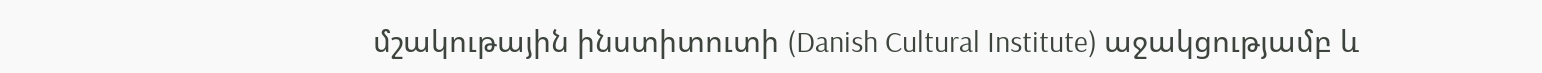մշակութային ինստիտուտի (Danish Cultural Institute) աջակցությամբ և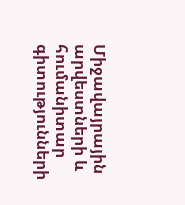Միջավայրային արվեստների և հումանիտար գիտությունների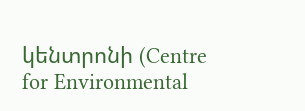կենտրոնի (Centre for Environmental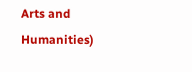Arts and Humanities)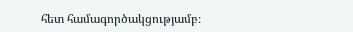հետ համագործակցությամբ։